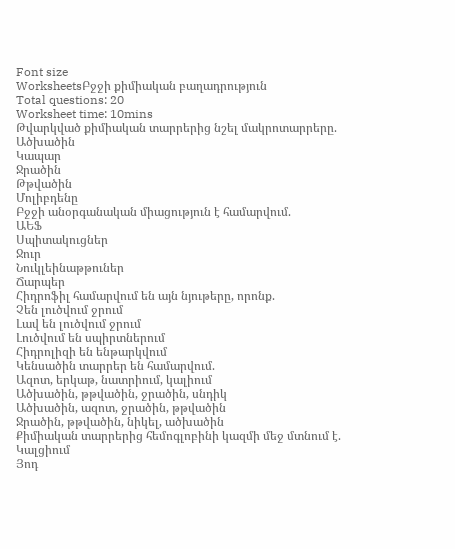Font size
WorksheetsԲջջի քիմիական բաղադրություն
Total questions: 20
Worksheet time: 10mins
Թվարկված քիմիական տարրերից նշել մակրոտարրերը.
Ածխածին
Կապար
Ջրածին
Թթվածին
Մոլիբդենը
Բջջի անօրգանական միացություն է համարվում.
ԱԵՖ
Սպիտակուցներ
Ջուր
Նուկլեինաթթուներ
Ճարպեր
Հիդրոֆիլ համարվում են այն նյութերը, որոնք.
Չեն լուծվում ջրում
Լավ են լուծվում ջրում
Լուծվում են սպիրտներում
Հիդրոլիզի են ենթարկվում
Կենսածին տարրեր են համարվում.
Ազոտ, երկաթ, նատրիում, կալիում
Ածխածին, թթվածին, ջրածին, սնդիկ
Ածխածին, ազոտ, ջրածին, թթվածին
Ջրածին, թթվածին, նիկել, ածխածին
Քիմիական տարրերից հեմոգլոբինի կազմի մեջ մտնում է.
Կալցիում
Յոդ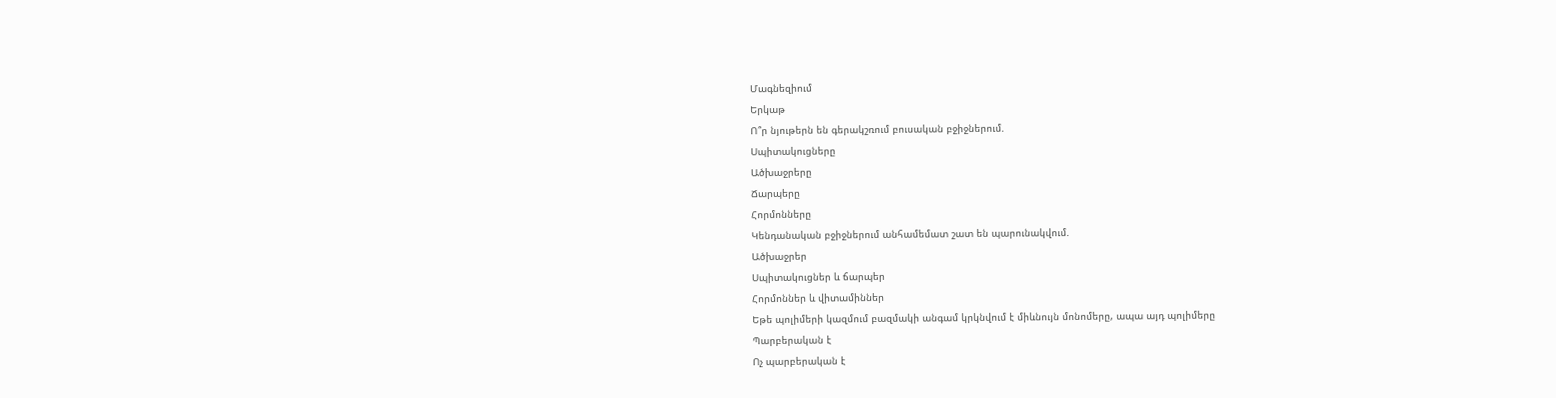Մագնեզիում
Երկաթ
Ո՞ր նյութերն են գերակշռում բուսական բջիջներում.
Սպիտակուցները
Ածխաջրերը
Ճարպերը
Հորմոնները
Կենդանական բջիջներում անհամեմատ շատ են պարունակվում.
Ածխաջրեր
Սպիտակուցներ և ճարպեր
Հորմոններ և վիտամիններ
Եթե պոլիմերի կազմում բազմակի անգամ կրկնվում է միևնույն մոնոմերը, ապա այդ պոլիմերը
Պարբերական է
Ոչ պարբերական է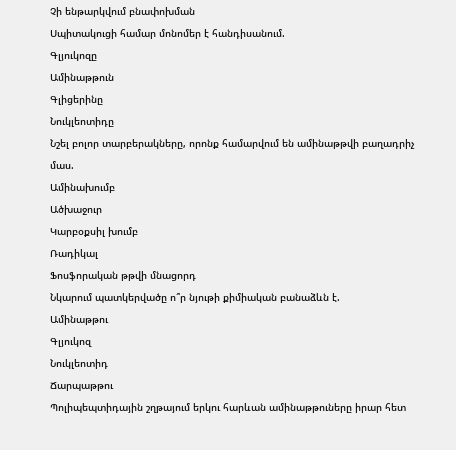Չի ենթարկվում բնափոխման
Սպիտակուցի համար մոնոմեր է հանդիսանում.
Գլյուկոզը
Ամինաթթուն
Գլիցերինը
Նուկլեոտիդը
Նշել բոլոր տարբերակները, որոնք համարվում են ամինաթթվի բաղադրիչ մաս.
Ամինախումբ
Ածխաջուր
Կարբօքսիլ խումբ
Ռադիկալ
Ֆոսֆորական թթվի մնացորդ
Նկարում պատկերվածը ո՞ր նյութի քիմիական բանաձևն է.
Ամինաթթու
Գլյուկոզ
Նուկլեոտիդ
Ճարպաթթու
Պոլիպեպտիդային շղթայում երկու հարևան ամինաթթուները իրար հետ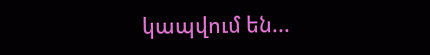կապվում են...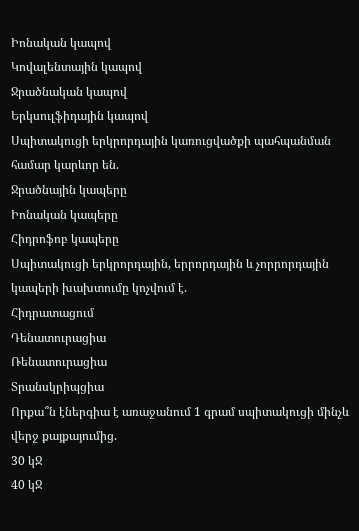Իոնական կապով
Կովալենտային կապով
Ջրածնական կապով
Երկսուլֆիդային կապով
Սպիտակուցի երկրորդային կառուցվածքի պահպանման համար կարևոր են.
Ջրածնային կապերը
Իոնական կապերը
Հիդրոֆոբ կապերը
Սպիտակուցի երկրորդային, երրորդային և չորրորդային կապերի խախտումը կոչվում է.
Հիդրատացում
Դենատուրացիա
Ռենատուրացիա
Տրանսկրիպցիա
Որքա՞ն էներգիա է առաջանում 1 գրամ սպիտակուցի մինչև վերջ քայքայումից.
30 կՋ
40 կՋ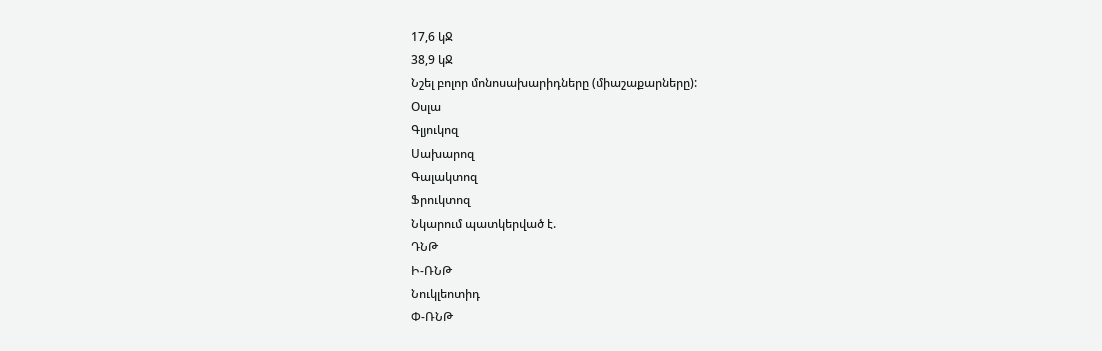17,6 կՋ
38,9 կՋ
Նշել բոլոր մոնոսախարիդները (միաշաքարները):
Օսլա
Գլյուկոզ
Սախարոզ
Գալակտոզ
Ֆրուկտոզ
Նկարում պատկերված է.
ԴՆԹ
Ի-ՌՆԹ
Նուկլեոտիդ
Փ-ՌՆԹ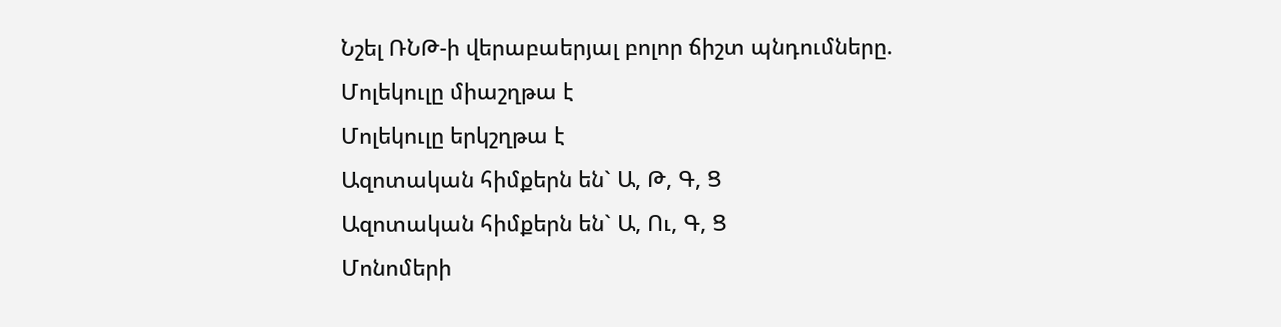Նշել ՌՆԹ-ի վերաբաերյալ բոլոր ճիշտ պնդումները.
Մոլեկուլը միաշղթա է
Մոլեկուլը երկշղթա է
Ազոտական հիմքերն են` Ա, Թ, Գ, Ց
Ազոտական հիմքերն են` Ա, Ու, Գ, Ց
Մոնոմերի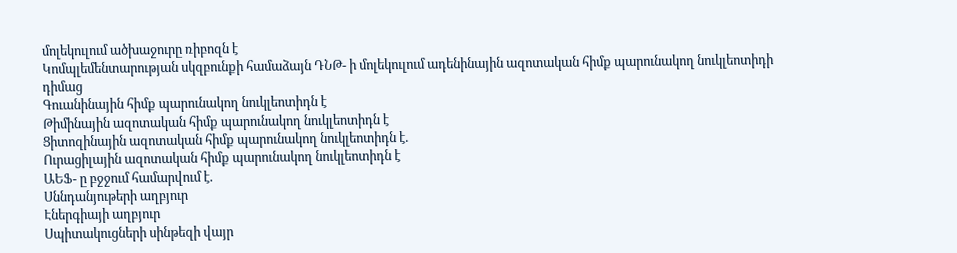մոլեկուլում ածխաջուրը ռիբոզն է
Կոմպլեմենտարության սկզբունքի համաձայն ԴՆԹ- ի մոլեկուլում ադենինային ազոտական հիմք պարունակող նուկլեոտիդի դիմաց
Գուանինային հիմք պարունակող նուկլեոտիդն է
Թիմինային ազոտական հիմք պարունակող նուկլեոտիդն է
Ցիտոզինային ազոտական հիմք պարունակող նուկլեոտիդն է.
Ուրացիլային ազոտական հիմք պարունակող նուկլեոտիդն է
ԱԵՖ- ը բջջում համարվում է.
Սննդանյութերի աղբյուր
Էներգիայի աղբյուր
Սպիտակուցների սինթեզի վայր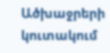Ածխաջրերի կուտակում